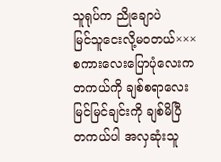သူရုပ်က ညိုချောပဲ
မြင်သူငေးလို့မဝတယ်×××
စကားလေးပြောပုံလေးက တကယ်ကို ချစ်စရာလေး
မြင်မြင်ချင်းကို ချစ်မိပြီ
တကယ်ပါ အလှဆုံးသူ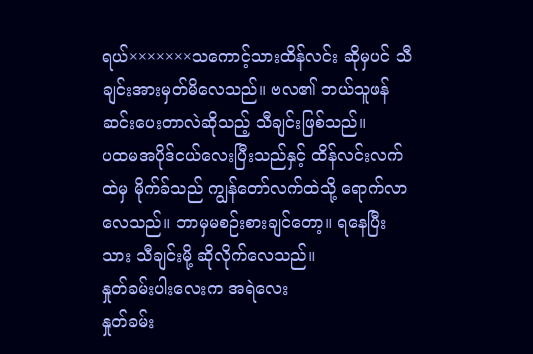ရယ်×××××××သကောင့်သားထိန်လင်း ဆိုမှပင် သီချင်းအားမှတ်မိလေသည်။ ဗလ၏ ဘယ်သူဖန်ဆင်းပေးတာလဲဆိုသည့် သီချင်းဖြစ်သည်။
ပထမအပိုဒ်ငယ်လေးပြီးသည်နှင့် ထိန်လင်းလက်ထဲမှ မိုက်ခ်သည် ကျွန်တော်လက်ထဲသို့ ရောက်လာလေသည်။ ဘာမှမစဉ်းစားချင်တော့။ ရနေပြီးသား သီချင်းမို့ ဆိုလိုက်လေသည်။
နှုတ်ခမ်းပါးလေးက အရဲလေး
နှုတ်ခမ်း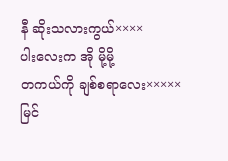နီ ဆိုးသလားကွယ်××××
ပါးလေးက အို မို့မို့
တကယ်ကို ချစ်စရာလေး×××××
မြင်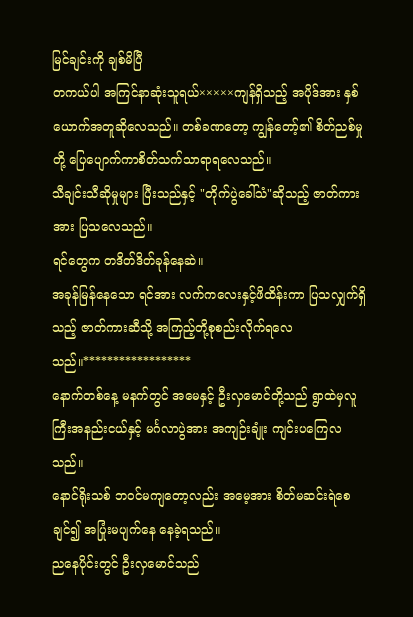မြင်ချင်းကို ချစ်မိပြီ
တကယ်ပါ အကြင်နာဆုံးသူရယ်×××××ကျန်ရှိသည့် အပိုဒ်အား နှစ်ယောက်အတူဆိုလေသည်။ တစ်ခဏတော့ ကျွန်တော့်၏ စိတ်ညစ်မှုတို့ ပြေပျောက်ကာစိတ်သက်သာရာရလေသည်။
သီချင်းသီဆိုမှုများ ပြီးသည်နှင့် "တိုက်ပွဲခေါ်သံ"ဆိုသည့် ဇာတ်ကားအား ပြသလေသည်။
ရင်တွေက တဒိတ်ဒိတ်ခုန်နေဆဲ။
အခုန်မြန်နေသော ရင်အား လက်ကလေးနှင့်ဖိထိန်းကာ ပြသလျှက်ရှိသည့် ဇာတ်ကားဆီသို့ အကြည့်တို့စုစည်းလိုက်ရလေသည်။******************
နောက်တစ်နေ့ မနက်တွင် အမေနှင့် ဦးလှမောင်တို့သည် ရွာထဲမှလူကြီးအနည်းငယ်နှင့် မင်္ဂလာပွဲအား အကျဉ်းချုံး ကျင်းပကြေလသည်။
နောင်ရိုးသစ် ဘဝင်မကျတော့လည်း အမေ့အား စိတ်မဆင်းရဲစေချင်၍ အပြုံးမပျက်နေ နေခဲ့ရသည်။
ညနေပိုင်းတွင် ဦးလှမောင်သည်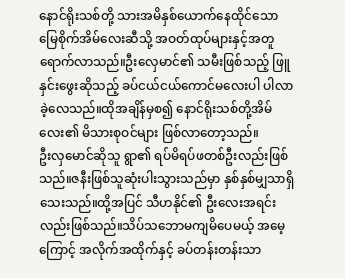နောင်ရိုးသစ်တို့ သားအမိနှစ်ယောက်နေထိုင်သော မြေစိုက်အိမ်လေးဆီသို့ အဝတ်ထုပ်များနှင့်အတူ ရောက်လာသည်။ဦးလှေမာင်၏ သမီးဖြစ်သည့် ဖြူနှင်းဖွေးဆိုသည့် ခပ်ငယ်ငယ်ကောင်မလေးပါ ပါလာခဲ့လေသည်။ထိုအချိန်မှစ၍ နောင်ရိုးသစ်တို့အိမ်လေး၏ မိသားစုဝင်များ ဖြစ်လာတော့သည်။
ဦးလှမောင်ဆိုသူ ရွာ၏ ရပ်မိရပ်ဖတစ်ဦးလည်းဖြစ်သည်။ဇနီးဖြစ်သူဆုံးပါးသွားသည်မှာ နှစ်နှစ်မျှသာရှိသေးသည်။ထို့အပြင် သီဟနိုင်၏ ဦးလေးအရင်းလည်းဖြစ်သည်။သိပ်သဘောမကျမိပေမယ့် အမေ့ကြောင့် အလိုက်အထိုက်နှင့် ခပ်တန်းတန်းသာ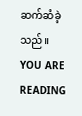ဆက်ဆံခဲ့သည်။
YOU ARE READING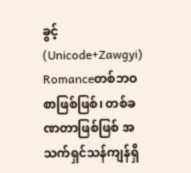ခွင့် (Unicode+Zawgyi)
Romanceတစ်ဘဝစာဖြစ်ဖြစ်၊ တစ်ခဏတာဖြစ်ဖြစ် အသက်ရှင်သန်ကျန်ရှိ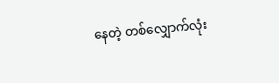နေတဲ့ တစ်လျှောက်လုံး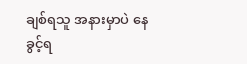ချစ်ရသူ အနားမှာပဲ နေခွင့်ရ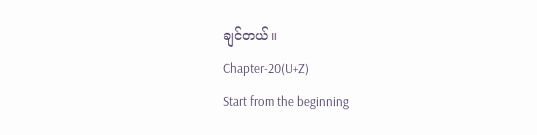ချင်တယ်။
Chapter-20(U+Z)
Start from the beginning